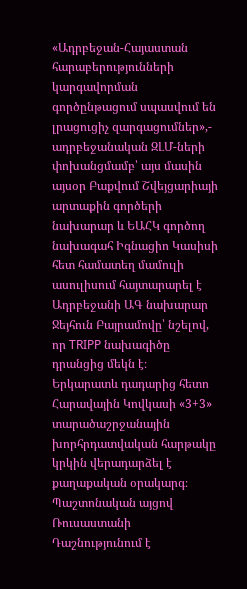«Ադրբեջան-Հայաստան հարաբերությունների կարգավորման գործընթացում սպասվում են լրացուցիչ զարգացումներ»,- ադրբեջանական ԶԼՄ-ների փոխանցմամբ՝ այս մասին այսօր Բաքվում Շվեյցարիայի արտաքին գործերի նախարար և ԵԱՀԿ գործող նախագահ Իգնացիո Կասիսի հետ համատեղ մամուլի ասուլիսում հայտարարել է Ադրբեջանի ԱԳ նախարար Ջեյհուն Բայրամովը՝ նշելով, որ TRIPP նախագիծը դրանցից մեկն է։
Երկարատև դադարից հետո Հարավային Կովկասի «3+3» տարածաշրջանային խորհրդատվական հարթակը կրկին վերադարձել է քաղաքական օրակարգ։
Պաշտոնական այցով Ռուսաստանի Դաշնությունում է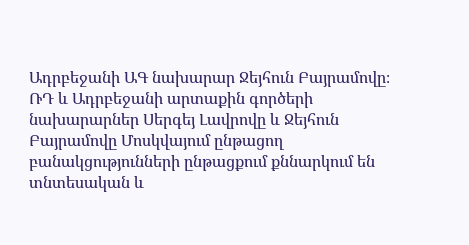Ադրբեջանի ԱԳ նախարար Ջեյհուն Բայրամովը։ ՌԴ և Ադրբեջանի արտաքին գործերի նախարարներ Սերգեյ Լավրովը և Ջեյհուն Բայրամովը Մոսկվայում ընթացող բանակցությունների ընթացքում քննարկում են տնտեսական և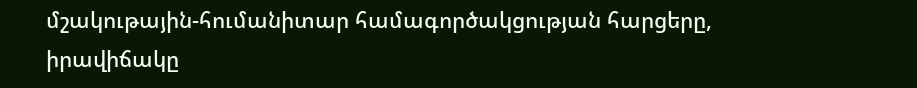մշակութային-հումանիտար համագործակցության հարցերը, իրավիճակը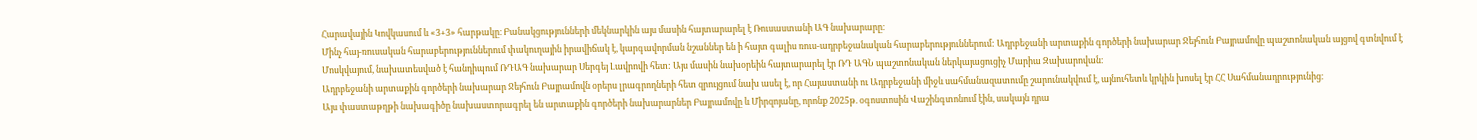Հարավային Կովկասում և «3+3» հարթակը։ Բանակցությունների մեկնարկին այս մասին հայտարարել է Ռուսաստանի ԱԳ նախարարը։
Մինչ հայ-ռուսական հարաբերություններում փակուղային իրավիճակ է, կարգավորման նշաններ են ի հայտ գալիս ռուս-ադրբեջանական հարաբերություններում: Ադրբեջանի արտաքին գործերի նախարար Ջեյհուն Բայրամովը պաշտոնական այցով գտնվում է Մոսկվայում, նախատեսված է հանդիպում ՌԴԱԳ նախարար Սերգեյ Լավրովի հետ: Այս մասին նախօրեին հայտարարել էր ՌԴ ԱԳՆ պաշտոնական ներկայացուցիչ Մարիա Զախարովան։
Ադրբեջանի արտաքին գործերի նախարար Ջեյհուն Բայրամովն օրերս լրագրողների հետ զրույցում նախ ասել է, որ Հայաստանի ու Ադրբեջանի միջև սահմանազատումը շարունակվում է, այնուհետև կրկին խոսել էր ՀՀ Սահմանադրությունից։
Այս փաստաթղթի նախագիծը նախաստորագրել են արտաքին գործերի նախարարներ Բայրամովը և Միրզոյանը, որոնք 2025թ. օգոստոսին Վաշինգտոնում էին, սակայն դրա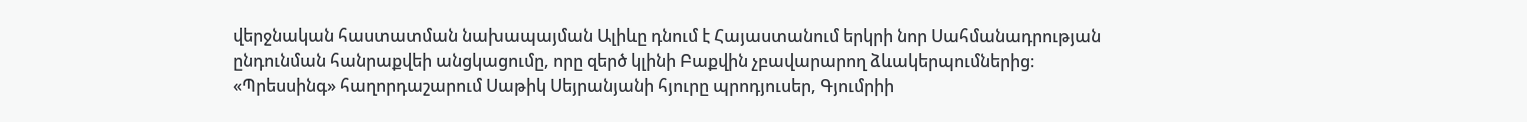վերջնական հաստատման նախապայման Ալիևը դնում է Հայաստանում երկրի նոր Սահմանադրության ընդունման հանրաքվեի անցկացումը, որը զերծ կլինի Բաքվին չբավարարող ձևակերպումներից։
«Պրեսսինգ» հաղորդաշարում Սաթիկ Սեյրանյանի հյուրը պրոդյուսեր, Գյումրիի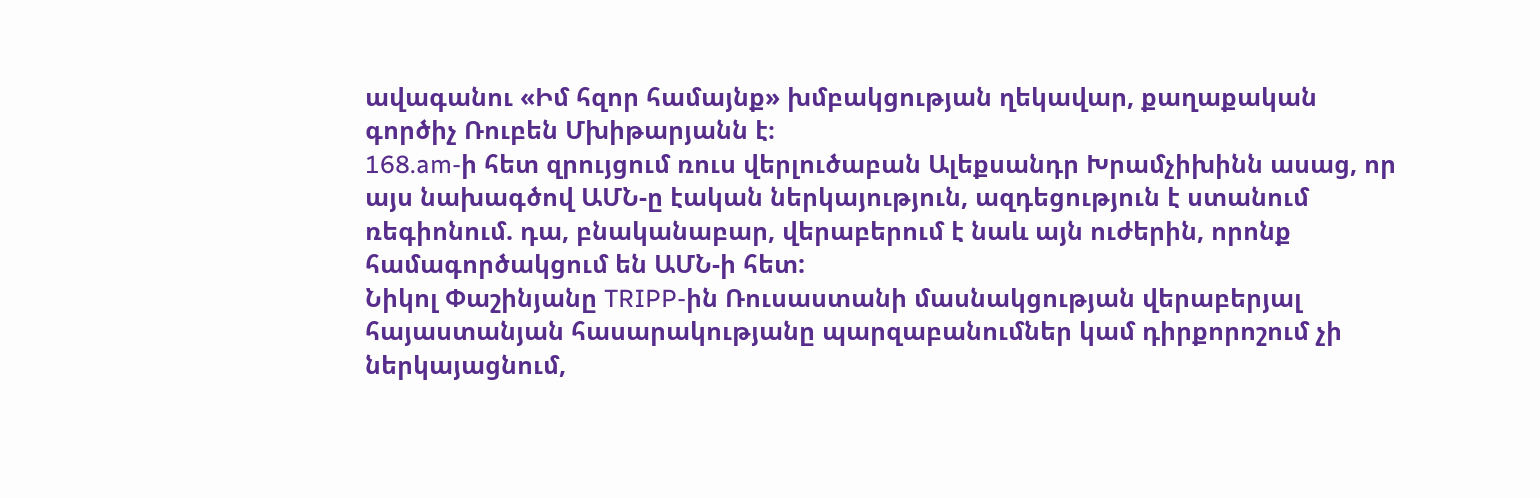ավագանու «Իմ հզոր համայնք» խմբակցության ղեկավար, քաղաքական գործիչ Ռուբեն Մխիթարյանն է։
168.am-ի հետ զրույցում ռուս վերլուծաբան Ալեքսանդր Խրամչիխինն ասաց, որ այս նախագծով ԱՄՆ-ը էական ներկայություն, ազդեցություն է ստանում ռեգիոնում. դա, բնականաբար, վերաբերում է նաև այն ուժերին, որոնք համագործակցում են ԱՄՆ-ի հետ:
Նիկոլ Փաշինյանը TRIPP-ին Ռուսաստանի մասնակցության վերաբերյալ հայաստանյան հասարակությանը պարզաբանումներ կամ դիրքորոշում չի ներկայացնում,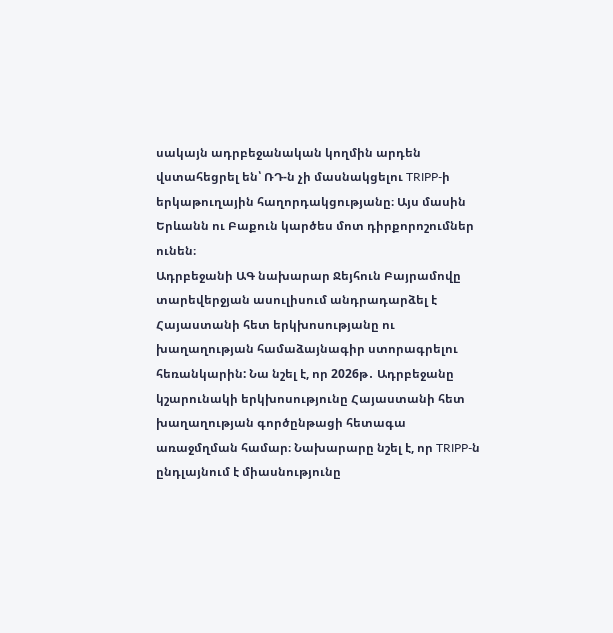սակայն ադրբեջանական կողմին արդեն վստահեցրել են՝ ՌԴ-ն չի մասնակցելու TRIPP-ի երկաթուղային հաղորդակցությանը։ Այս մասին Երևանն ու Բաքուն կարծես մոտ դիրքորոշումներ ունեն։
Ադրբեջանի ԱԳ նախարար Ջեյհուն Բայրամովը տարեվերջյան ասուլիսում անդրադարձել է Հայաստանի հետ երկխոսությանը ու խաղաղության համաձայնագիր ստորագրելու հեռանկարին: Նա նշել է, որ 2026թ․ Ադրբեջանը կշարունակի երկխոսությունը Հայաստանի հետ խաղաղության գործընթացի հետագա առաջմղման համար։ Նախարարը նշել է, որ TRIPP-ն ընդլայնում է միասնությունը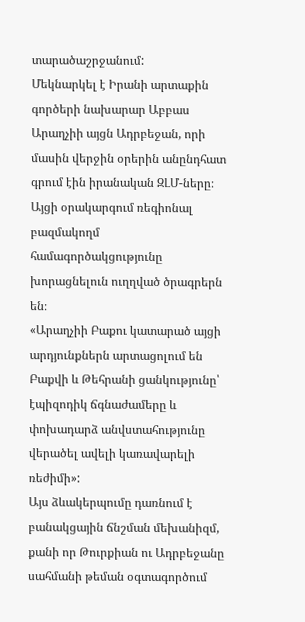տարածաշրջանում:
Մեկնարկել է Իրանի արտաքին գործերի նախարար Աբբաս Արաղչիի այցն Ադրբեջան, որի մասին վերջին օրերին անընդհատ գրում էին իրանական ԶԼՄ-ները։ Այցի օրակարգում ռեգիոնալ բազմակողմ համագործակցությունը խորացնելուն ուղղված ծրագրերն են։
«Արաղչիի Բաքու կատարած այցի արդյունքներն արտացոլում են Բաքվի և Թեհրանի ցանկությունը՝ էպիզոդիկ ճգնաժամերը և փոխադարձ անվստահությունը վերածել ավելի կառավարելի ռեժիմի»:
Այս ձևակերպումը դառնում է բանակցային ճնշման մեխանիզմ, քանի որ Թուրքիան ու Ադրբեջանը սահմանի թեման օգտագործում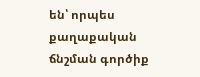են՝ որպես քաղաքական ճնշման գործիք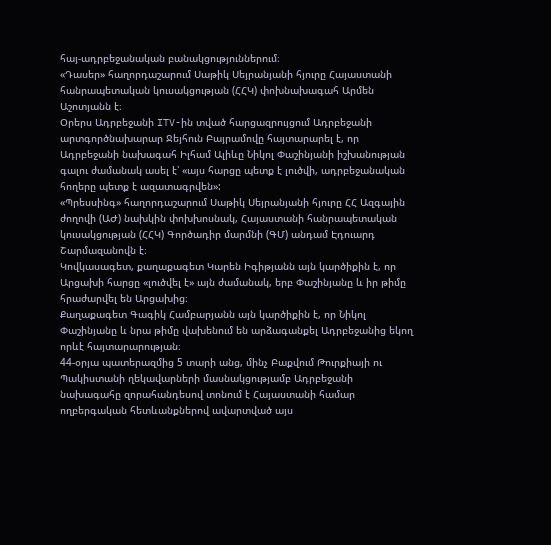հայ-ադրբեջանական բանակցություններում։
«Դասեր» հաղորդաշարում Սաթիկ Սեյրանյանի հյուրը Հայաստանի հանրապետական կուսակցության (ՀՀԿ) փոխնախագահ Արմեն Աշոտյանն է։
Օրերս Ադրբեջանի ITV-ին տված հարցազրույցում Ադրբեջանի արտգործնախարար Ջեյհուն Բայրամովը հայտարարել է, որ Ադրբեջանի նախագահ Իլհամ Ալիևը Նիկոլ Փաշինյանի իշխանության գալու ժամանակ ասել է՝ «այս հարցը պետք է լուծվի, ադրբեջանական հողերը պետք է ազատագրվեն»:
«Պրեսսինգ» հաղորդաշարում Սաթիկ Սեյրանյանի հյուրը ՀՀ Ազգային ժողովի (ԱԺ) նախկին փոխխոսնակ, Հայաստանի հանրապետական կուսակցության (ՀՀԿ) Գործադիր մարմնի (ԳՄ) անդամ Էդուարդ Շարմազանովն է։
Կովկասագետ, քաղաքագետ Կարեն Իգիթյանն այն կարծիքին է, որ Արցախի հարցը «լուծվել է» այն ժամանակ, երբ Փաշինյանը և իր թիմը հրաժարվել են Արցախից։
Քաղաքագետ Գագիկ Համբարյանն այն կարծիքին է, որ Նիկոլ Փաշինյանը և նրա թիմը վախենում են արձագանքել Ադրբեջանից եկող որևէ հայտարարության։
44-օրյա պատերազմից 5 տարի անց, մինչ Բաքվում Թուրքիայի ու Պակիստանի ղեկավարների մասնակցությամբ Ադրբեջանի նախագահը զորահանդեսով տոնում է Հայաստանի համար ողբերգական հետևանքներով ավարտված այս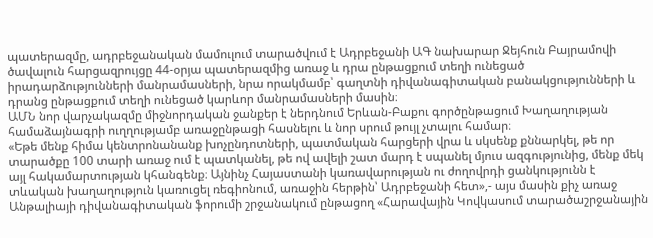պատերազմը, ադրբեջանական մամուլում տարածվում է Ադրբեջանի ԱԳ նախարար Ջեյհուն Բայրամովի ծավալուն հարցազրույցը 44-օրյա պատերազմից առաջ և դրա ընթացքում տեղի ունեցած իրադարձությունների մանրամասների, նրա որակմամբ՝ գաղտնի դիվանագիտական բանակցությունների և դրանց ընթացքում տեղի ունեցած կարևոր մանրամասների մասին։
ԱՄՆ նոր վարչակազմը միջնորդական ջանքեր է ներդնում Երևան-Բաքու գործընթացում Խաղաղության համաձայնագրի ուղղությամբ առաջընթացի հասնելու և նոր սրում թույլ չտալու համար։
«Եթե մենք հիմա կենտրոնանանք խոչընդոտների, պատմական հարցերի վրա և սկսենք քննարկել, թե որ տարածքը 100 տարի առաջ ում է պատկանել, թե ով ավելի շատ մարդ է սպանել մյուս ազգությունից, մենք մեկ այլ հակամարտության կհանգենք։ Այնինչ Հայաստանի կառավարության ու ժողովրդի ցանկությունն է տևական խաղաղություն կառուցել ռեգիոնում, առաջին հերթին՝ Ադրբեջանի հետ»,- այս մասին քիչ առաջ Անթալիայի դիվանագիտական ֆորումի շրջանակում ընթացող «Հարավային Կովկասում տարածաշրջանային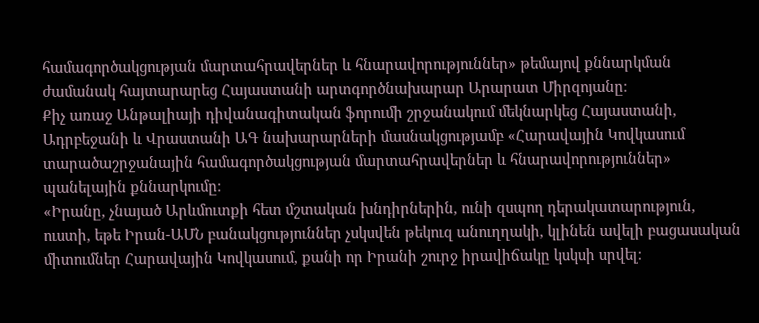համագործակցության մարտահրավերներ և հնարավորություններ» թեմայով քննարկման ժամանակ հայտարարեց Հայաստանի արտգործնախարար Արարատ Միրզոյանը։
Քիչ առաջ Անթալիայի դիվանագիտական ֆորումի շրջանակում մեկնարկեց Հայաստանի, Ադրբեջանի և Վրաստանի ԱԳ նախարարների մասնակցությամբ «Հարավային Կովկասում տարածաշրջանային համագործակցության մարտահրավերներ և հնարավորություններ» պանելային քննարկումը։
«Իրանը, չնայած Արևմուտքի հետ մշտական խնդիրներին, ունի զսպող դերակատարություն, ուստի, եթե Իրան-ԱՄՆ բանակցություններ չսկսվեն թեկուզ անուղղակի, կլինեն ավելի բացասական միտումներ Հարավային Կովկասում, քանի որ Իրանի շուրջ իրավիճակը կսկսի սրվել։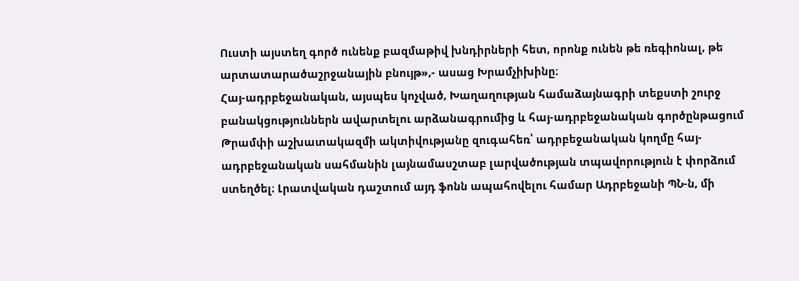Ուստի այստեղ գործ ունենք բազմաթիվ խնդիրների հետ, որոնք ունեն թե ռեգիոնալ, թե արտատարածաշրջանային բնույթ»,- ասաց Խրամչիխինը։
Հայ-ադրբեջանական, այսպես կոչված, Խաղաղության համաձայնագրի տեքստի շուրջ բանակցություններն ավարտելու արձանագրումից և հայ-ադրբեջանական գործընթացում Թրամփի աշխատակազմի ակտիվությանը զուգահեռ՝ ադրբեջանական կողմը հայ-ադրբեջանական սահմանին լայնամասշտաբ լարվածության տպավորություն է փորձում ստեղծել։ Լրատվական դաշտում այդ ֆոնն ապահովելու համար Ադրբեջանի ՊՆ-ն, մի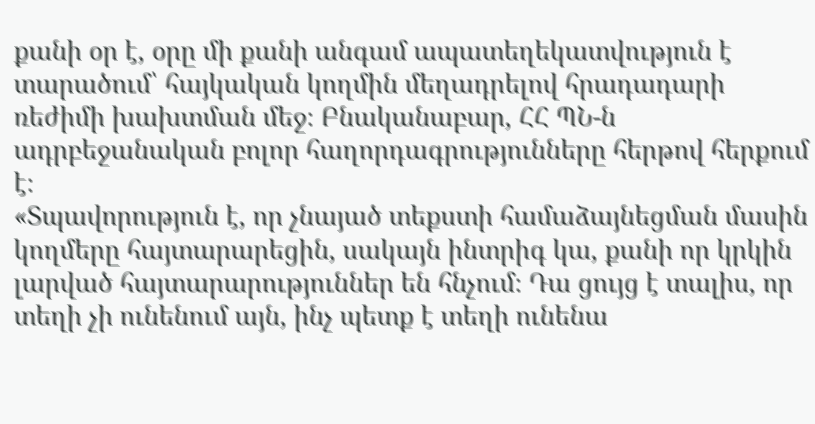քանի օր է, օրը մի քանի անգամ ապատեղեկատվություն է տարածում՝ հայկական կողմին մեղադրելով հրադադարի ռեժիմի խախտման մեջ։ Բնականաբար, ՀՀ ՊՆ-ն ադրբեջանական բոլոր հաղորդագրությունները հերթով հերքում է։
«Տպավորություն է, որ չնայած տեքստի համաձայնեցման մասին կողմերը հայտարարեցին, սակայն ինտրիգ կա, քանի որ կրկին լարված հայտարարություններ են հնչում։ Դա ցույց է տալիս, որ տեղի չի ունենում այն, ինչ պետք է տեղի ունենա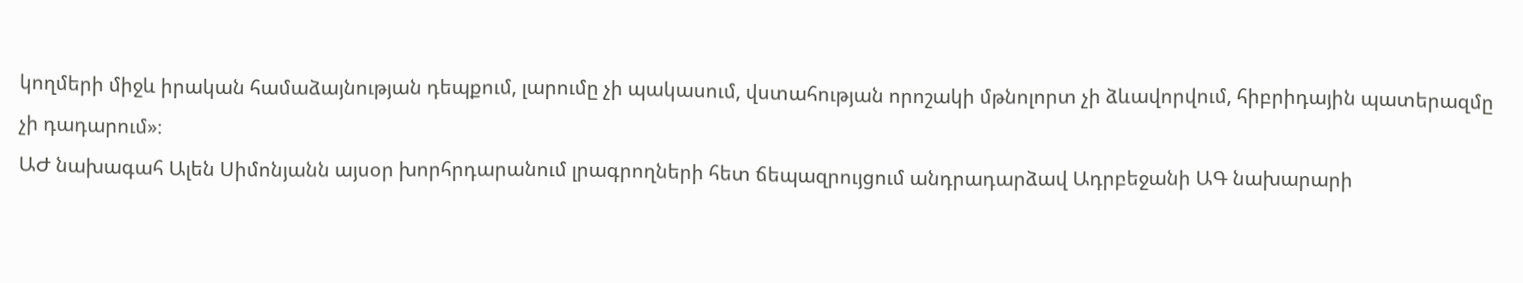կողմերի միջև իրական համաձայնության դեպքում, լարումը չի պակասում, վստահության որոշակի մթնոլորտ չի ձևավորվում, հիբրիդային պատերազմը չի դադարում»։
ԱԺ նախագահ Ալեն Սիմոնյանն այսօր խորհրդարանում լրագրողների հետ ճեպազրույցում անդրադարձավ Ադրբեջանի ԱԳ նախարարի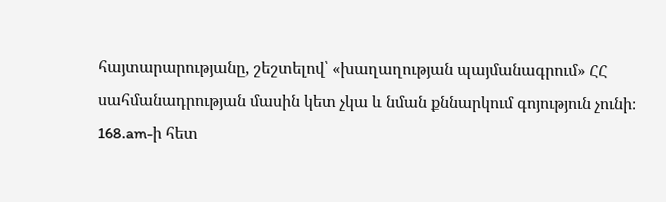հայտարարությանը, շեշտելով՝ «խաղաղության պայմանագրում» ՀՀ սահմանադրության մասին կետ չկա և նման քննարկում գոյություն չունի։
168.am-ի հետ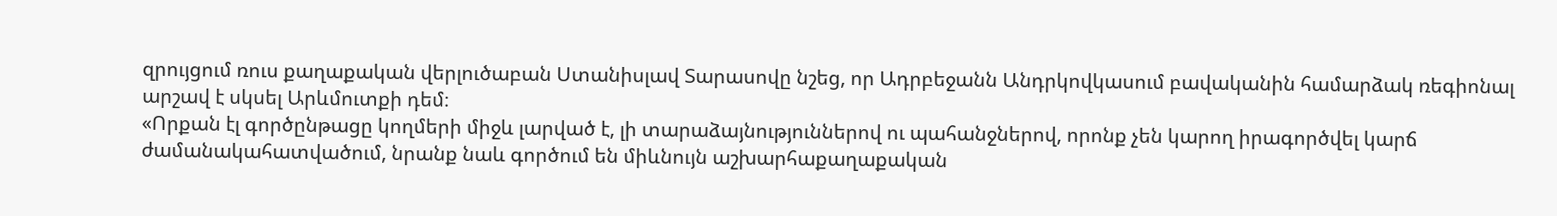զրույցում ռուս քաղաքական վերլուծաբան Ստանիսլավ Տարասովը նշեց, որ Ադրբեջանն Անդրկովկասում բավականին համարձակ ռեգիոնալ արշավ է սկսել Արևմուտքի դեմ։
«Որքան էլ գործընթացը կողմերի միջև լարված է, լի տարաձայնություններով ու պահանջներով, որոնք չեն կարող իրագործվել կարճ ժամանակահատվածում, նրանք նաև գործում են միևնույն աշխարհաքաղաքական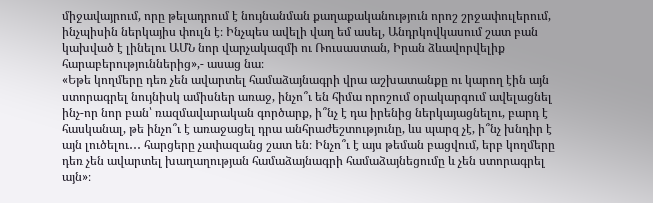միջավայրում, որը թելադրում է նույնանման քաղաքականություն որոշ շրջափուլերում, ինչպիսին ներկայիս փուլն է։ Ինչպես ավելի վաղ եմ ասել, Անդրկովկասում շատ բան կախված է լինելու ԱՄՆ նոր վարչակազմի ու Ռուսաստան, Իրան ձևավորվելիք հարաբերություններից»,- ասաց նա։
«Եթե կողմերը դեռ չեն ավարտել համաձայնագրի վրա աշխատանքը ու կարող էին այն ստորագրել նույնիսկ ամիսներ առաջ, ինչո՞ւ են հիմա որոշում օրակարգում ավելացնել ինչ-որ նոր բան՝ ռազմավարական գործարք, ի՞նչ է դա իրենից ներկայացնելու, բարդ է հասկանալ, թե ինչո՞ւ է առաջացել դրա անհրաժեշտությունը, ևս պարզ չէ, ի՞նչ խնդիր է այն լուծելու․․․ հարցերը չափազանց շատ են։ Ինչո՞ւ է այս թեման բացվում, երբ կողմերը դեռ չեն ավարտել խաղաղության համաձայնագրի համաձայնեցումը և չեն ստորագրել այն»։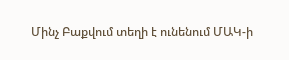Մինչ Բաքվում տեղի է ունենում ՄԱԿ-ի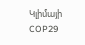Կլիմայի COP29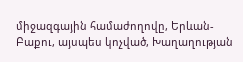միջազգային համաժողովը, Երևան-Բաքու, այսպես կոչված, Խաղաղության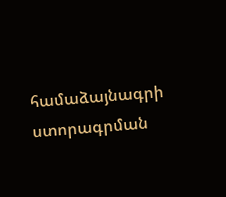համաձայնագրի ստորագրման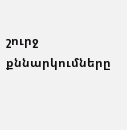շուրջ քննարկումները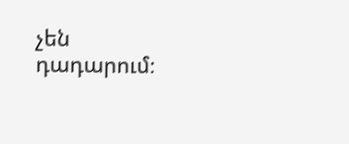չեն դադարում։